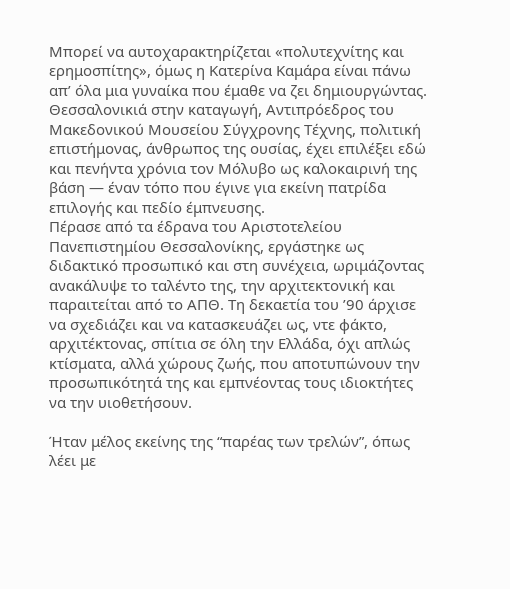Μπορεί να αυτοχαρακτηρίζεται «πολυτεχνίτης και ερημοσπίτης», όμως η Κατερίνα Καμάρα είναι πάνω απ’ όλα μια γυναίκα που έμαθε να ζει δημιουργώντας. Θεσσαλονικιά στην καταγωγή, Αντιπρόεδρος του Μακεδονικού Μουσείου Σύγχρονης Τέχνης, πολιτική επιστήμονας, άνθρωπος της ουσίας, έχει επιλέξει εδώ και πενήντα χρόνια τον Μόλυβο ως καλοκαιρινή της βάση — έναν τόπο που έγινε για εκείνη πατρίδα επιλογής και πεδίο έμπνευσης.
Πέρασε από τα έδρανα του Αριστοτελείου Πανεπιστημίου Θεσσαλονίκης, εργάστηκε ως διδακτικό προσωπικό και στη συνέχεια, ωριμάζοντας ανακάλυψε το ταλέντο της, την αρχιτεκτονική και παραιτείται από το ΑΠΘ. Τη δεκαετία του ’90 άρχισε να σχεδιάζει και να κατασκευάζει ως, ντε φάκτο, αρχιτέκτονας, σπίτια σε όλη την Ελλάδα, όχι απλώς κτίσματα, αλλά χώρους ζωής, που αποτυπώνουν την προσωπικότητά της και εμπνέοντας τους ιδιοκτήτες να την υιοθετήσουν.

Ήταν μέλος εκείνης της “παρέας των τρελών”, όπως λέει με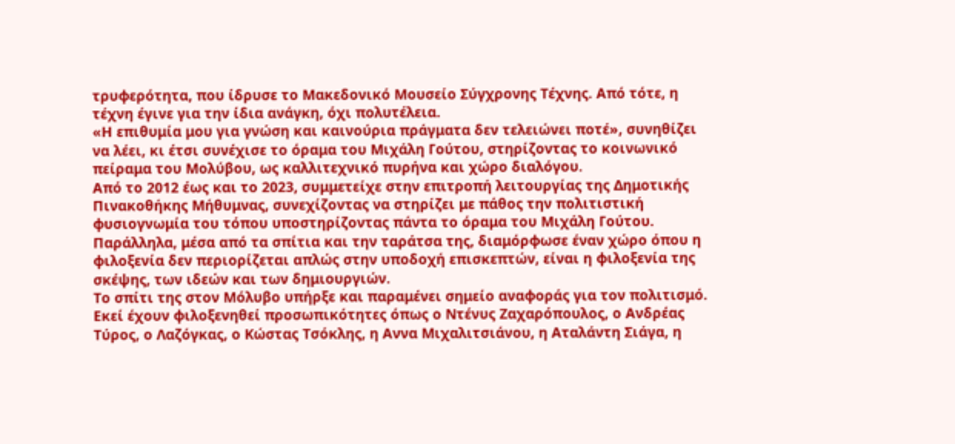τρυφερότητα, που ίδρυσε το Μακεδονικό Μουσείο Σύγχρονης Τέχνης. Από τότε, η τέχνη έγινε για την ίδια ανάγκη, όχι πολυτέλεια.
«Η επιθυμία μου για γνώση και καινούρια πράγματα δεν τελειώνει ποτέ», συνηθίζει να λέει, κι έτσι συνέχισε το όραμα του Μιχάλη Γούτου, στηρίζοντας το κοινωνικό πείραμα του Μολύβου, ως καλλιτεχνικό πυρήνα και χώρο διαλόγου.
Από το 2012 έως και το 2023, συμμετείχε στην επιτροπή λειτουργίας της Δημοτικής Πινακοθήκης Μήθυμνας, συνεχίζοντας να στηρίζει με πάθος την πολιτιστική φυσιογνωμία του τόπου υποστηρίζοντας πάντα το όραμα του Μιχάλη Γούτου. Παράλληλα, μέσα από τα σπίτια και την ταράτσα της, διαμόρφωσε έναν χώρο όπου η φιλοξενία δεν περιορίζεται απλώς στην υποδοχή επισκεπτών, είναι η φιλοξενία της σκέψης, των ιδεών και των δημιουργιών.
Το σπίτι της στον Μόλυβο υπήρξε και παραμένει σημείο αναφοράς για τον πολιτισμό. Εκεί έχουν φιλοξενηθεί προσωπικότητες όπως ο Ντένυς Ζαχαρόπουλος, ο Ανδρέας Τύρος, ο Λαζόγκας, ο Κώστας Τσόκλης, η Αννα Μιχαλιτσιάνου, η Αταλάντη Σιάγα, η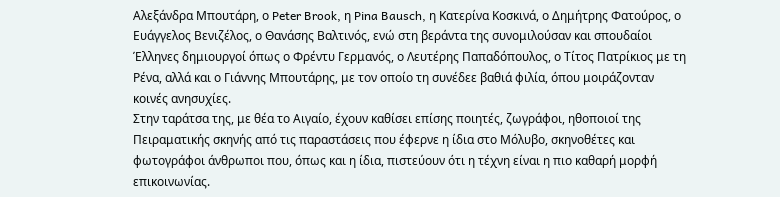Αλεξάνδρα Μπουτάρη, ο Peter Brook, η Pina Bausch, η Κατερίνα Κοσκινά, ο Δημήτρης Φατούρος, ο Ευάγγελος Βενιζέλος, ο Θανάσης Βαλτινός, ενώ στη βεράντα της συνομιλούσαν και σπουδαίοι Έλληνες δημιουργοί όπως ο Φρέντυ Γερμανός, ο Λευτέρης Παπαδόπουλος, ο Τίτος Πατρίκιος με τη Ρένα, αλλά και ο Γιάννης Μπουτάρης, με τον οποίο τη συνέδεε βαθιά φιλία, όπου μοιράζονταν κοινές ανησυχίες.
Στην ταράτσα της, με θέα το Αιγαίο, έχουν καθίσει επίσης ποιητές, ζωγράφοι, ηθοποιοί της Πειραματικής σκηνής από τις παραστάσεις που έφερνε η ίδια στο Μόλυβο, σκηνοθέτες και φωτογράφοι άνθρωποι που, όπως και η ίδια, πιστεύουν ότι η τέχνη είναι η πιο καθαρή μορφή επικοινωνίας.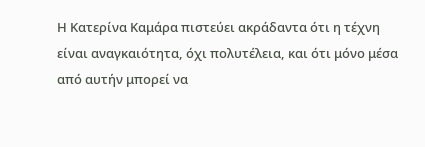Η Κατερίνα Καμάρα πιστεύει ακράδαντα ότι η τέχνη είναι αναγκαιότητα, όχι πολυτέλεια, και ότι μόνο μέσα από αυτήν μπορεί να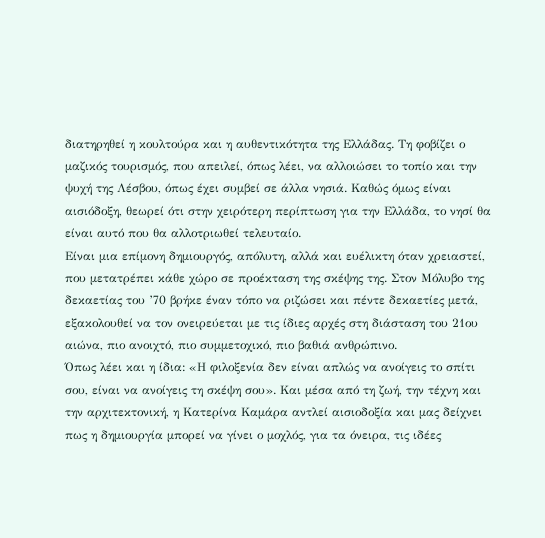διατηρηθεί η κουλτούρα και η αυθεντικότητα της Ελλάδας. Τη φοβίζει ο μαζικός τουρισμός, που απειλεί, όπως λέει, να αλλοιώσει το τοπίο και την ψυχή της Λέσβου, όπως έχει συμβεί σε άλλα νησιά. Καθώς όμως είναι αισιόδοξη, θεωρεί ότι στην χειρότερη περίπτωση για την Ελλάδα, το νησί θα είναι αυτό που θα αλλοτριωθεί τελευταίο.
Είναι μια επίμονη δημιουργός, απόλυτη, αλλά και ευέλικτη όταν χρειαστεί, που μετατρέπει κάθε χώρο σε προέκταση της σκέψης της. Στον Μόλυβο της δεκαετίας του ’70 βρήκε έναν τόπο να ριζώσει και πέντε δεκαετίες μετά, εξακολουθεί να τον ονειρεύεται με τις ίδιες αρχές στη διάσταση του 21ου αιώνα, πιο ανοιχτό, πιο συμμετοχικό, πιο βαθιά ανθρώπινο.
Όπως λέει και η ίδια: «Η φιλοξενία δεν είναι απλώς να ανοίγεις το σπίτι σου, είναι να ανοίγεις τη σκέψη σου». Και μέσα από τη ζωή, την τέχνη και την αρχιτεκτονική, η Κατερίνα Καμάρα αντλεί αισιοδοξία και μας δείχνει πως η δημιουργία μπορεί να γίνει ο μοχλός, για τα όνειρα, τις ιδέες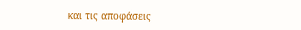και τις αποφάσεις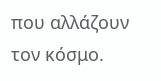που αλλάζουν τον κόσμο.